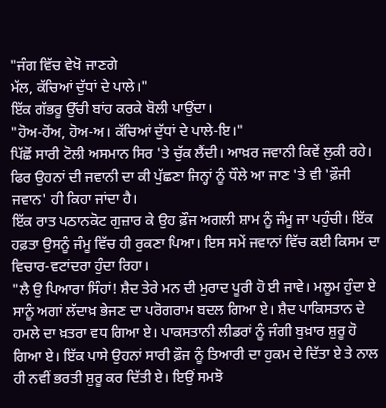"ਜੰਗ ਵਿੱਚ ਵੇਖੋ ਜਾਣਗੇ
ਮੱਲ, ਕੱਚਿਆਂ ਦੁੱਧਾਂ ਦੇ ਪਾਲੇ।"
ਇੱਕ ਗੱਭਰੂ ਉੱਚੀ ਬਾਂਹ ਕਰਕੇ ਬੋਲੀ ਪਾਉਂਦਾ।
"ਹੋਅ-ਹੋਂਅ, ਹੋਅ-ਅ। ਕੱਚਿਆਂ ਦੁੱਧਾਂ ਦੇ ਪਾਲੇ-ਇ।"
ਪਿੱਛੋਂ ਸਾਰੀ ਟੋਲੀ ਅਸਮਾਨ ਸਿਰ 'ਤੇ ਚੁੱਕ ਲੈਂਦੀ। ਆਖ਼ਰ ਜਵਾਨੀ ਕਿਵੇਂ ਲੁਕੀ ਰਹੇ। ਫਿਰ ਉਹਨਾਂ ਦੀ ਜਵਾਨੀ ਦਾ ਕੀ ਪੁੱਛਣਾ ਜਿਨ੍ਹਾਂ ਨੂੰ ਧੌਲੇ ਆ ਜਾਣ 'ਤੇ ਵੀ 'ਫ਼ੌਜੀ ਜਵਾਨ' ਹੀ ਕਿਹਾ ਜਾਂਦਾ ਹੈ।
ਇੱਕ ਰਾਤ ਪਠਾਨਕੋਟ ਗੁਜ਼ਾਰ ਕੇ ਉਹ ਫ਼ੌਜ ਅਗਲੀ ਸ਼ਾਮ ਨੂੰ ਜੰਮੂ ਜਾ ਪਹੁੰਚੀ। ਇੱਕ ਹਫ਼ਤਾ ਉਸਨੂੰ ਜੰਮੂ ਵਿੱਚ ਹੀ ਰੁਕਣਾ ਪਿਆ। ਇਸ ਸਮੇਂ ਜਵਾਨਾਂ ਵਿੱਚ ਕਈ ਕਿਸਮ ਦਾ ਵਿਚਾਰ-ਵਟਾਂਦਰਾ ਹੁੰਦਾ ਰਿਹਾ।
"ਲੈ ਉ ਪਿਆਰਾ ਸਿੰਹਾਂ! ਸ਼ੈਦ ਤੇਰੇ ਮਨ ਦੀ ਮੁਰਾਦ ਪੂਰੀ ਹੋ ਈ ਜਾਵੇ। ਮਲੂਮ ਹੁੰਦਾ ਏ ਸਾਨੂੰ ਅਗਾਂ ਲੱਦਾਖ਼ ਭੇਜਣ ਦਾ ਪਰੋਗਰਾਮ ਬਦਲ ਗਿਆ ਏ। ਸ਼ੈਦ ਪਾਕਿਸਤਾਨ ਦੇ ਹਮਲੇ ਦਾ ਖ਼ਤਰਾ ਵਧ ਗਿਆ ਏ। ਪਾਕਸਤਾਨੀ ਲੀਡਰਾਂ ਨੂੰ ਜੰਗੀ ਬੁਖ਼ਾਰ ਸ਼ੁਰੂ ਹੋ ਗਿਆ ਏ। ਇੱਕ ਪਾਸੇ ਉਹਨਾਂ ਸਾਰੀ ਫ਼ੌਜ ਨੂੰ ਤਿਆਰੀ ਦਾ ਹੁਕਮ ਦੇ ਦਿੱਤਾ ਏ ਤੇ ਨਾਲ ਹੀ ਨਵੀਂ ਭਰਤੀ ਸ਼ੁਰੂ ਕਰ ਦਿੱਤੀ ਏ। ਇਉਂ ਸਮਝੋ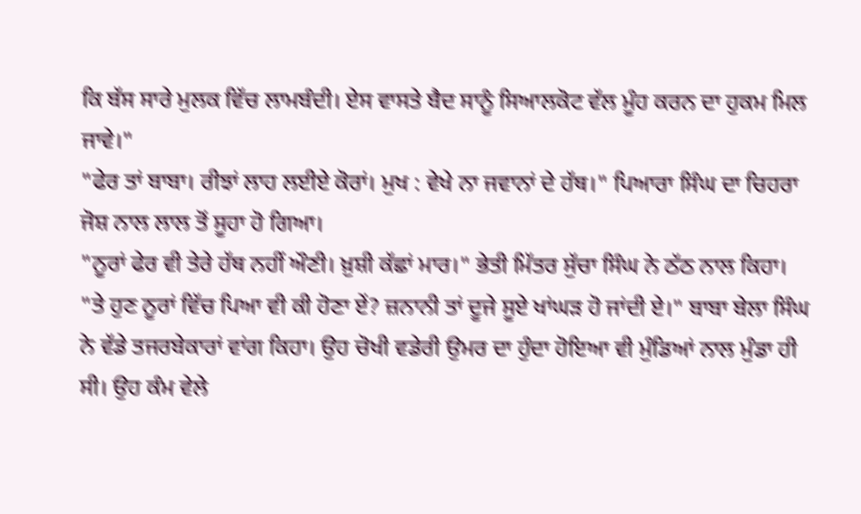ਕਿ ਬੱਸ ਸਾਰੇ ਮੁਲਕ ਵਿੱਚ ਲਾਮਬੰਦੀ। ਏਸ ਵਾਸਤੇ ਬੈਦ ਸਾਨੂੰ ਸਿਆਲਕੋਟ ਵੱਲ ਮੂੰਹ ਕਰਨ ਦਾ ਹੁਕਮ ਮਿਲ ਜਾਵੇ।"
"ਫੇਰ ਤਾਂ ਬਾਬਾ। ਰੀਝਾਂ ਲਾਹ ਲਈਏ ਕੋਰਾਂ। ਮੁਖ : ਵੇਖੇ ਨਾ ਜਵਾਨਾਂ ਦੇ ਹੱਥ।" ਪਿਆਰਾ ਸਿੰਘ ਦਾ ਚਿਹਰਾ ਜੋਸ਼ ਨਾਲ ਲਾਲ ਤੋਂ ਸੂਹਾ ਹੋ ਗਿਆ।
"ਨੂਰਾਂ ਫੇਰ ਵੀ ਤੇਰੇ ਹੱਥ ਨਹੀਂ ਔਣੀ। ਖ਼ੁਸ਼ੀ ਕੱਛਾਂ ਮਾਰ।" ਭੇਤੀ ਮਿੱਤਰ ਸੁੱਚਾ ਸਿੰਘ ਨੇ ਠੱਠ ਨਾਲ ਕਿਹਾ।
"ਤੇ ਹੁਣ ਨੂਰਾਂ ਵਿੱਚ ਪਿਆ ਵੀ ਕੀ ਹੋਣਾ ਏਂ? ਜ਼ਨਾਨੀ ਤਾਂ ਦੂਜੇ ਸੂਏ ਖਾਂਘੜ ਹੋ ਜਾਂਦੀ ਏ।" ਬਾਬਾ ਬੇਲਾ ਸਿੰਘ ਨੇ ਵੱਡੇ ਤਜਰਬੇਕਾਰਾਂ ਵਾਂਗ ਕਿਹਾ। ਉਹ ਚੋਖੀ ਵਡੇਰੀ ਉਮਰ ਦਾ ਹੁੰਦਾ ਹੋਇਆ ਵੀ ਮੁੰਡਿਆਂ ਨਾਲ ਮੁੰਡਾ ਹੀ ਸੀ। ਉਹ ਕੰਮ ਵੇਲੇ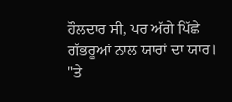ਹੌਲਦਾਰ ਸੀ, ਪਰ ਅੱਗੇ ਪਿੱਛੇ ਗੱਭਰੂਆਂ ਨਾਲ ਯਾਰਾਂ ਦਾ ਯਾਰ।
"ਤੇ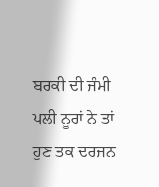ਬਰਕੀ ਦੀ ਜੰਮੀ ਪਲੀ ਨੂਰਾਂ ਨੇ ਤਾਂ ਹੁਣ ਤਕ ਦਰਜਨ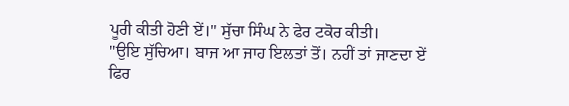ਪੂਰੀ ਕੀਤੀ ਹੋਣੀ ਏਂ।" ਸੁੱਚਾ ਸਿੰਘ ਨੇ ਫੇਰ ਟਕੋਰ ਕੀਤੀ।
"ਉਇ ਸੁੱਚਿਆ। ਬਾਜ ਆ ਜਾਹ ਇਲਤਾਂ ਤੋਂ। ਨਹੀਂ ਤਾਂ ਜਾਣਦਾ ਏਂ ਫਿਰ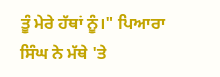ਤੂੰ ਮੇਰੇ ਹੱਥਾਂ ਨੂੰ।" ਪਿਆਰਾ ਸਿੰਘ ਨੇ ਮੱਥੇ 'ਤੇ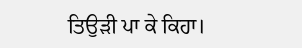ਤਿਉੜੀ ਪਾ ਕੇ ਕਿਹਾ।